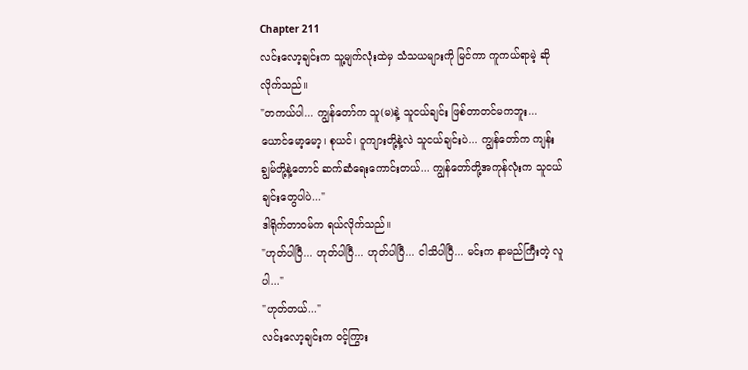Chapter 211
လင်းလော့ချင်းက သူ့မျက်လုံးထဲမှ သံသယများကို မြင်ကာ ကူကယ်ရာမဲ့ ဆိုလိုက်သည်။
"တကယ်ပါ... ကျွန်တော်က သူ(မ)နဲ့ သူငယ်ချင်း ဖြစ်တာတင်မကဘူး... ယောင်မော့မော့၊ စုယင်၊ ဝူကျားတို့နဲ့လဲ သူငယ်ချင်းပဲ... ကျွန်တော်က ကျန်းချွမ်တို့နဲ့တောင် ဆက်ဆံရေးကောင်းတယ်... ကျွန်တော်တို့အကုန်လုံးက သူငယ်ချင်းတွေပါပဲ..."
ဒါရိုက်တာဝမ်က ရယ်လိုက်သည်။
"ဟုတ်ပါပြီ... ဟုတ်ပါပြီ... ဟုတ်ပါပြီ... ငါသိပါပြီ... မင်းက နာမည်ကြီးတဲ့ လူပါ..."
"ဟုတ်တယ်..."
လင်းလော့ချင်းက ဝင့်ကြွား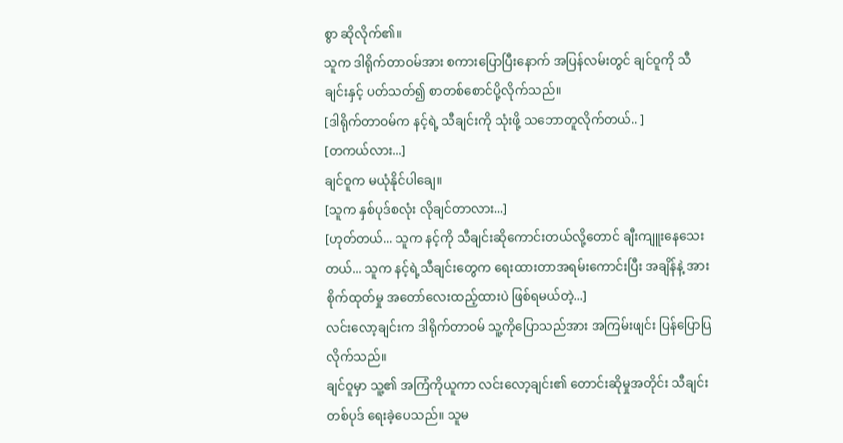စွာ ဆိုလိုက်၏။
သူက ဒါရိုက်တာဝမ်အား စကားပြောပြီးနောက် အပြန်လမ်းတွင် ချင်ဝူကို သီချင်းနှင့် ပတ်သတ်၍ စာတစ်စောင်ပို့လိုက်သည်။
[ဒါရိုက်တာဝမ်က နင့်ရဲ့ သီချင်းကို သုံးဖို့ သဘောတူလိုက်တယ်.. ]
[တကယ်လား...]
ချင်ဝူက မယုံနိုင်ပါချေ။
[သူက နှစ်ပုဒ်စလုံး လိုချင်တာလား...]
[ဟုတ်တယ်... သူက နင့်ကို သီချင်းဆိုကောင်းတယ်လို့တောင် ချီးကျူးနေသေးတယ်... သူက နင့်ရဲ့သီချင်းတွေက ရေးထားတာအရမ်းကောင်းပြီး အချိန်နဲ့ အားစိုက်ထုတ်မှု အတော်လေးထည့်ထားပဲ ဖြစ်ရမယ်တဲ့...]
လင်းလော့ချင်းက ဒါရိုက်တာဝမ် သူ့ကိုပြောသည်အား အကြမ်းဖျင်း ပြန်ပြောပြလိုက်သည်။
ချင်ဝူမှာ သူ့၏ အကြံကိုယူကာ လင်းလော့ချင်း၏ တောင်းဆိုမှုအတိုင်း သီချင်းတစ်ပုဒ် ရေးခဲ့ပေသည်။ သူမ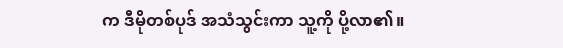က ဒီမိုတစ်ပုဒ် အသံသွင်းကာ သူ့ကို ပို့လာ၏။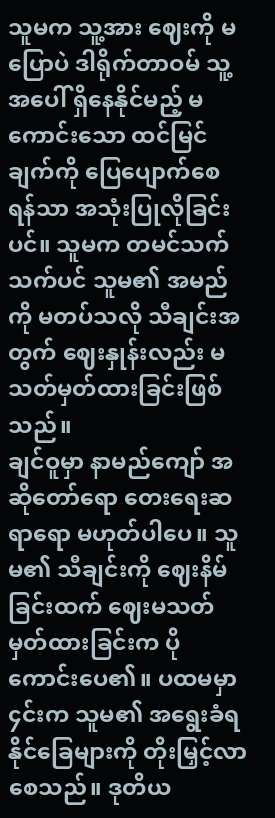သူမက သူ့အား ဈေးကို မပြောပဲ ဒါရိုက်တာဝမ် သူ့အပေါ် ရှိနေနိုင်မည့် မကောင်းသော ထင်မြင်ချက်ကို ပြေပျောက်စေရန်သာ အသုံးပြုလိုခြင်းပင်။ သူမက တမင်သက်သက်ပင် သူမ၏ အမည်ကို မတပ်သလို သီချင်းအတွက် ဈေးနှုန်းလည်း မသတ်မှတ်ထားခြင်းဖြစ်သည်။
ချင်ဝူမှာ နာမည်ကျော် အဆိုတော်ရော တေးရေးဆရာရော မဟုတ်ပါပေ။ သူမ၏ သီချင်းကို ဈေးနိမ်ခြင်းထက် ဈေးမသတ်မှတ်ထားခြင်းက ပိုကောင်းပေ၏။ ပထမမှာ ၄င်းက သူမ၏ အရွေးခံရနိုင်ခြေများကို တိုးမြှင့်လာစေသည်။ ဒုတိယ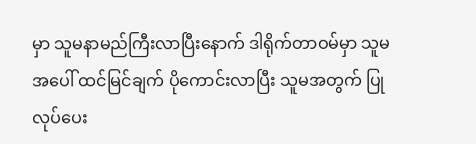မှာ သူမနာမည်ကြီးလာပြီးနောက် ဒါရိုက်တာဝမ်မှာ သူမအပေါ် ထင်မြင်ချက် ပိုကောင်းလာပြီး သူမအတွက် ပြုလုပ်ပေး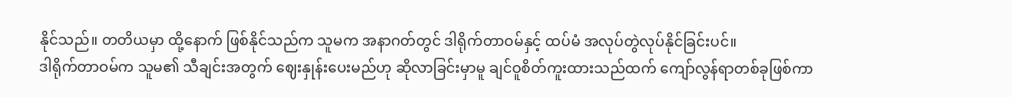နိုင်သည်။ တတိယမှာ ထို့နောက် ဖြစ်နိုင်သည်က သူမက အနာဂတ်တွင် ဒါရိုက်တာဝမ်နှင့် ထပ်မံ အလုပ်တွဲလုပ်နိုင်ခြင်းပင်။
ဒါရိုက်တာဝမ်က သူမ၏ သီချင်းအတွက် ဈေးနှုန်းပေးမည်ဟု ဆိုလာခြင်းမှာမူ ချင်ဝူစိတ်ကူးထားသည်ထက် ကျော်လွန်ရာတစ်ခုဖြစ်ကာ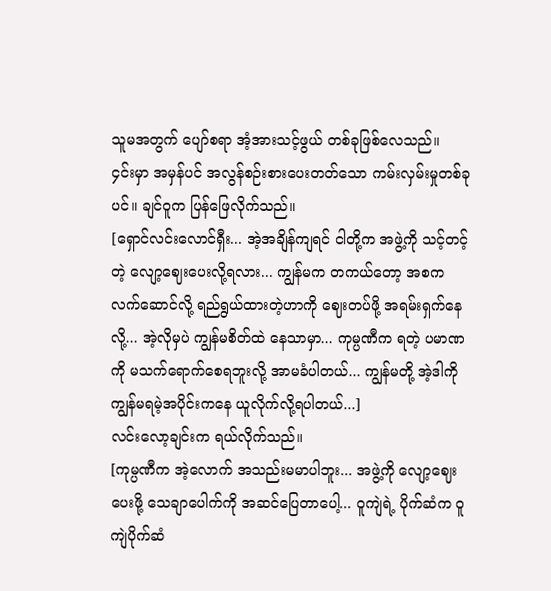သူမအတွက် ပျော်စရာ အံ့အားသင့်ဖွယ် တစ်ခုဖြစ်လေသည်။
၄င်းမှာ အမှန်ပင် အလွန်စဉ်းစားပေးတတ်သော ကမ်းလှမ်းမှုတစ်ခုပင်။ ချင်ဝူက ပြန်ဖြေလိုက်သည်။
[ရှောင်လင်းလောင်ရှီး... အဲ့အချိန်ကျရင် ငါတို့က အဖွဲ့ကို သင့်တင့်တဲ့ လျော့ဈေးပေးလို့ရလား... ကျွန်မက တကယ်တော့ အစက လက်ဆောင်လို့ ရည်ရွယ်ထားတဲ့ဟာကို ဈေးတပ်ဖို့ အရမ်းရှက်နေလို့... အဲ့လိုမှပဲ ကျွန်မစိတ်ထဲ နေသာမှာ... ကုမ္ပဏီက ရတဲ့ ပမာဏကို မသက်ရောက်စေရဘူးလို့ အာမခံပါတယ်... ကျွန်မတို့ အဲ့ဒါကို ကျွန်မရမဲ့အပိုင်းကနေ ယူလိုက်လို့ရပါတယ်...]
လင်းလော့ချင်းက ရယ်လိုက်သည်။
[ကုမ္ပဏီက အဲ့လောက် အသည်းမမာပါဘူး... အဖွဲ့ကို လျော့ဈေးပေးဖို့ သေချာပေါက်ကို အဆင်ပြေတာပေါ့... ဝူကျဲရဲ့ ပိုက်ဆံက ဝူကျဲပိုက်ဆံ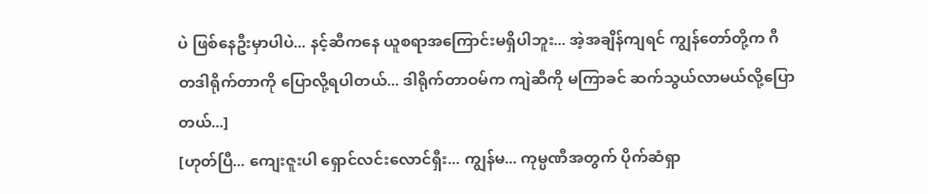ပဲ ဖြစ်နေဦးမှာပါပဲ... နင့်ဆီကနေ ယူစရာအကြောင်းမရှိပါဘူး... အဲ့အချိန်ကျရင် ကျွန်တော်တို့က ဂီတဒါရိုက်တာကို ပြောလို့ရပါတယ်... ဒါရိုက်တာဝမ်က ကျဲဆီကို မကြာခင် ဆက်သွယ်လာမယ်လို့ပြောတယ်...]
[ဟုတ်ပြီ... ကျေးဇူးပါ ရှောင်လင်းလောင်ရှီး... ကျွန်မ... ကုမ္ပဏီအတွက် ပိုက်ဆံရှာ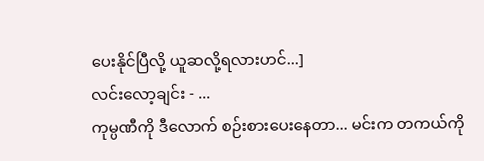ပေးနိုင်ပြီလို့ ယူဆလို့ရလားဟင်...]
လင်းလော့ချင်း - ...
ကုမ္ပဏီကို ဒီလောက် စဉ်းစားပေးနေတာ... မင်းက တကယ်ကို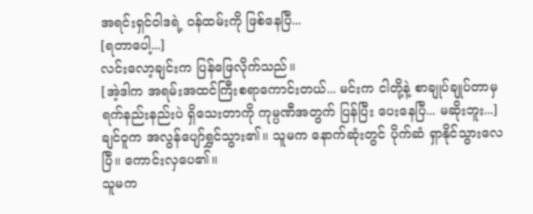အရင်းရှင်ဝါဒရဲ့ ဝန်ထမ်းကို ဖြစ်နေပြီ...
[ရတာပေါ့...]
လင်းလော့ချင်းက ပြန်ဖြေလိုက်သည်။
[အဲ့ဒါက အရမ်းအထင်ကြီးစရာကောင်းတယ်... မင်းက ငါတို့နဲ့ စာချုပ်ချုပ်တာမှ ရက်နည်းနည်းပဲ ရှိသေးတာကို ကုမ္ပဏီအတွက် ပြန်ပြီး ပေးနေပြီ... မဆိုးဘူး...]
ချင်ဝူက အလွန်ပျော်ရွှင်သွား၏။ သူမက နောက်ဆုံးတွင် ပိုက်ဆံ ရှာနိုင်သွားလေပြီ။ ကောင်းလှပေ၏။
သူမက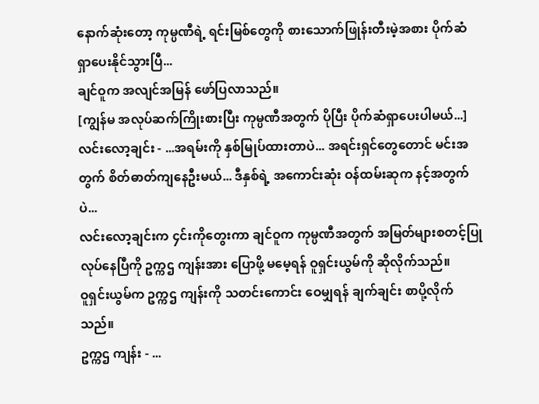နောက်ဆုံးတော့ ကုမ္ပဏီရဲ့ ရင်းမြစ်တွေကို စားသောက်ဖြုန်းတီးမဲ့အစား ပိုက်ဆံရှာပေးနိုင်သွားပြီ...
ချင်ဝူက အလျင်အမြန် ဖော်ပြလာသည်။
[ကျွန်မ အလုပ်ဆက်ကြိုးစားပြီး ကုမ္ပဏီအတွက် ပိုပြီး ပိုက်ဆံရှာပေးပါမယ်...]
လင်းလော့ချင်း - ...အရမ်းကို နှစ်မြုပ်ထားတာပဲ... အရင်းရှင်တွေတောင် မင်းအတွက် စိတ်ဓာတ်ကျနေဦးမယ်... ဒီနှစ်ရဲ့ အကောင်းဆုံး ဝန်ထမ်းဆုက နင့်အတွက်ပဲ...
လင်းလော့ချင်းက ၄င်းကိုတွေးကာ ချင်ဝူက ကုမ္ပဏီအတွက် အမြတ်များစတင့်ပြုလုပ်နေပြီကို ဥက္ကဌ ကျန်းအား ပြောဖို့ မမေ့ရန် ဝူရှင်းယွမ်ကို ဆိုလိုက်သည်။
ဝူရှင်းယွမ်က ဥက္ကဌ ကျန်းကို သတင်းကောင်း ဝေမျှရန် ချက်ချင်း စာပို့လိုက်သည်။
ဥက္ကဌ ကျန်း - ...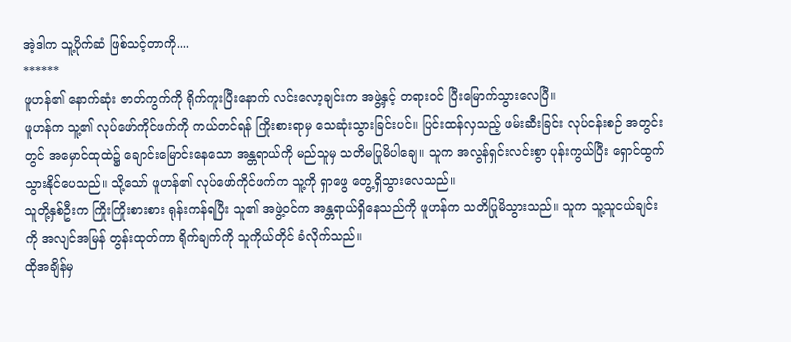အဲ့ဒါက သူ့ပိုက်ဆံ ဖြစ်သင့်တာကို....
******
ဖူဟန်၏ နောက်ဆုံး ဇာတ်ကွက်ကို ရိုက်ကူးပြီးနောက် လင်းလော့ချင်းက အဖွဲ့နှင့် တရားဝင် ပြီးမြောက်သွားလေပြီ။
ဖူဟန်က သူ့၏ လုပ်ဖော်ကိုင်ဖက်ကို ကယ်တင်ရန် ကြိုးစားရာမှ သေဆုံးသွားခြင်းပင်။ ပြင်းထန်လှသည့် ဖမ်းဆီးခြင်း လုပ်ငန်းစဉ် အတွင်းတွင် အမှောင်ထုထဲ၌ ချောင်းမြောင်းနေသော အန္တရာယ်ကို မည်သူမှ သတိမပြုမိပါချေ။ သူက အလွန်ရှင်းလင်းစွာ ပုန်းကွယ်ပြီး ရှောင်ထွက်သွားနိုင်ပေသည်။ သို့သော် ဖူဟန်၏ လုပ်ဖော်ကိုင်ဖက်က သူ့ကို ရှာဖွေ တွေ့ရှိသွားလေသည်။
သူတို့နှစ်ဦးက ကြိုးကြိုးစားစား ရုန်းကန်ရပြီး သူ၏ အဖွဲ့ဝင်က အန္တရာယ်ရှိနေသည်ကို ဖူဟန်က သတိပြုမိသွားသည်။ သူက သူ့သူငယ်ချင်းကို အလျင်အမြန် တွန်းထုတ်ကာ ရိုက်ချက်ကို သူကိုယ်တိုင် ခံလိုက်သည်။
ထိုအချိန်မှ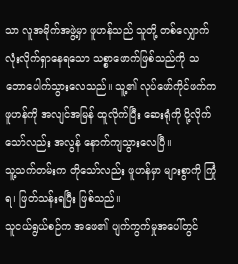သာ လူအမိုက်အဖွဲ့မှာ ဖူဟန်သည် သူတို့ တစ်လျှောက်လုံးလိုက်ရှာနေရသော သစ္စာဖောက်ဖြစ်သည်ကို သဘောပေါက်သွားလေသည်။ သူ့၏ လုပ်ဖော်ကိုင်ဖက်က ဖူဟန်ကို အလျင်အမြန် ထူလိုက်ပြီး ဆေးရုံကို ပို့လိုက်သော်လည်း အလွန် နောက်ကျသွားလေပြီ။
သူ့သက်တမ်းက တိုသော်လည်း ဖူဟန်မှာ များစွာကို ကြုံရ၊ ဖြတ်သန်းရပြီး ဖြစ်သည်။
သူငယ်ရွယ်စဉ်က အဖေ၏ ပျက်ကွက်မှုအပေါ်တွင်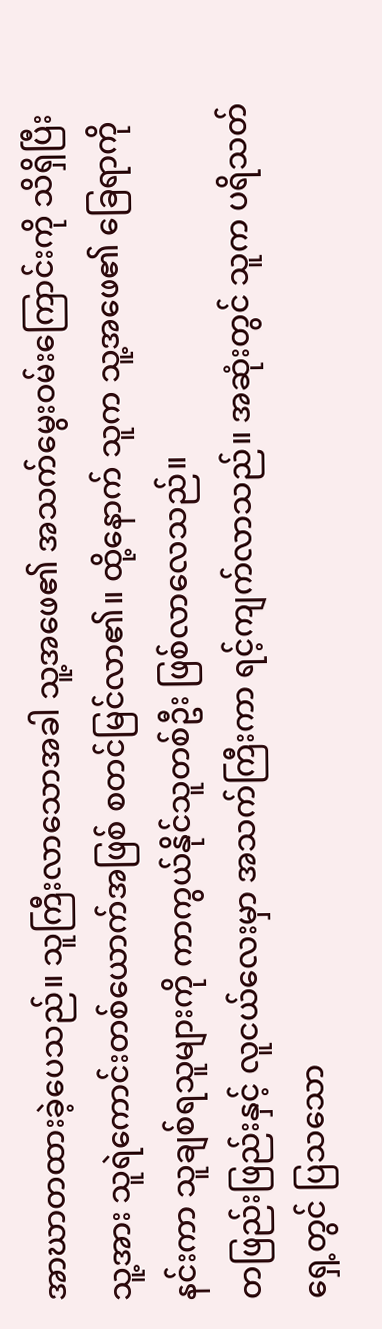အာဃာတထားခဲ့ပေသည်။ သူကြီးလာသောအခါ သူ့အဖေ၏ အသက်မွေးဝမ်းကြောင်းကို သိရှိပြီး သူ့အား သူရဲကောင်းတစ်ယောက်အဖြစ် စတင်မြင်လာ၏။ ထို့နောက် သူက သူ့အဖေ၏ ခြေရာကို နင်းကာ သူချစ်ရသူများကို ကာကွယ်နိုင်သူတစ်ဦး ဖြစ်လာလေသည်။
တဖြည်းဖြည်းနှင့် လူငယ်လေးမှာ အသက်ကြီးကာ ရင့်ကျက်လာသည်။ အဆုံးတွင် သူက ပရိသတ်ရှေ့တွင် ပြသသော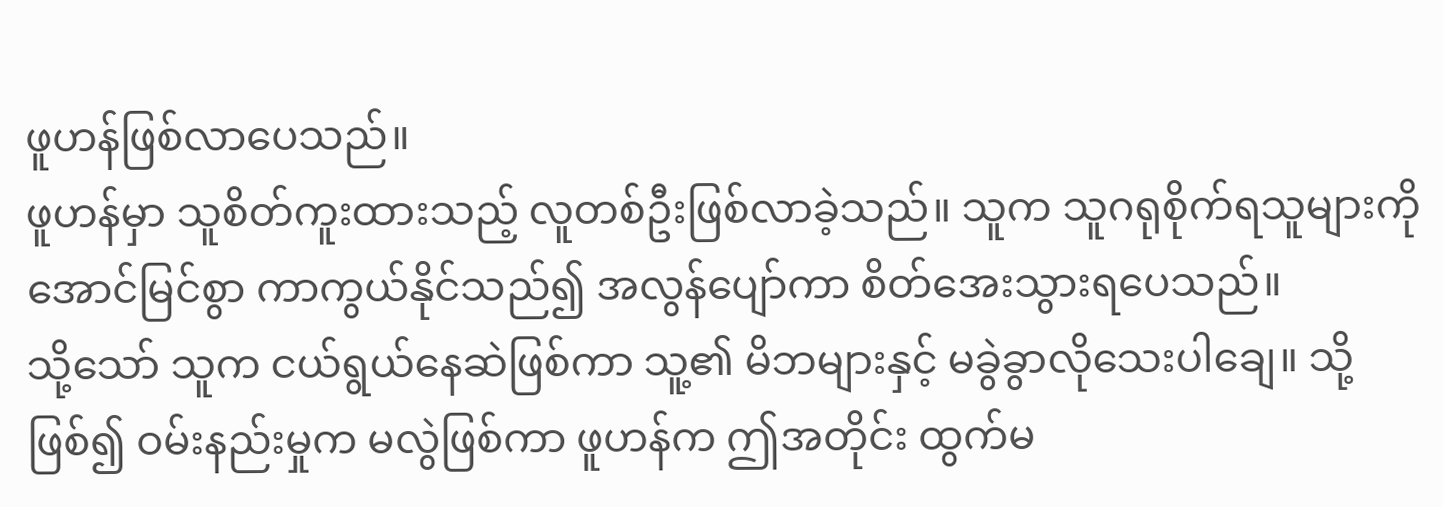ဖူဟန်ဖြစ်လာပေသည်။
ဖူဟန်မှာ သူစိတ်ကူးထားသည့် လူတစ်ဦးဖြစ်လာခဲ့သည်။ သူက သူဂရုစိုက်ရသူများကို အောင်မြင်စွာ ကာကွယ်နိုင်သည်၍ အလွန်ပျော်ကာ စိတ်အေးသွားရပေသည်။
သို့သော် သူက ငယ်ရွယ်နေဆဲဖြစ်ကာ သူ့၏ မိဘများနှင့် မခွဲခွာလိုသေးပါချေ။ သို့ဖြစ်၍ ဝမ်းနည်းမှုက မလွဲဖြစ်ကာ ဖူဟန်က ဤအတိုင်း ထွက်မ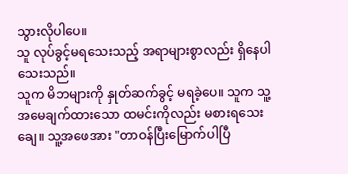သွားလိုပါပေ။
သူ လုပ်ခွင့်မရသေးသည့် အရာများစွာလည်း ရှိနေပါသေးသည်။
သူက မိဘများကို နှုတ်ဆက်ခွင့် မရခဲ့ပေ။ သူက သူ့အမေချက်ထားသော ထမင်းကိုလည်း မစားရသေးချေ။ သူ့အဖေအား "တာဝန်ပြီးမြောက်ပါပြီ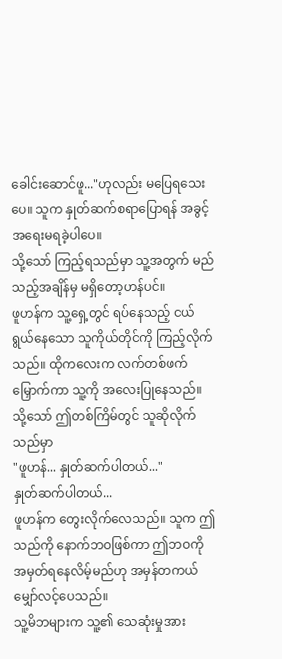ခေါင်းဆောင်ဖူ..."ဟုလည်း မပြေရသေးပေ။ သူက နှုတ်ဆက်စရာပြောရန် အခွင့်အရေးမရခဲ့ပါပေ။
သို့သော် ကြည့်ရသည်မှာ သူ့အတွက် မည်သည့်အချိန်မှ မရှိတော့ဟန်ပင်။
ဖူဟန်က သူ့ရှေ့တွင် ရပ်နေသည့် ငယ်ရွယ်နေသော သူကိုယ်တိုင်ကို ကြည့်လိုက်သည်။ ထိုကလေးက လက်တစ်ဖက်မြှောက်ကာ သူ့ကို အလေးပြုနေသည်။ သို့သော် ဤတစ်ကြိမ်တွင် သူဆိုလိုက်သည်မှာ
"ဖူဟန်... နှုတ်ဆက်ပါတယ်..."
နှုတ်ဆက်ပါတယ်...
ဖူဟန်က တွေးလိုက်လေသည်။ သူက ဤသည်ကို နောက်ဘဝဖြစ်ကာ ဤဘဝကို အမှတ်ရနေလိမ့်မည်ဟု အမှန်တကယ် မျှော်လင့်ပေသည်။
သူ့မိဘများက သူ့၏ သေဆုံးမှုအား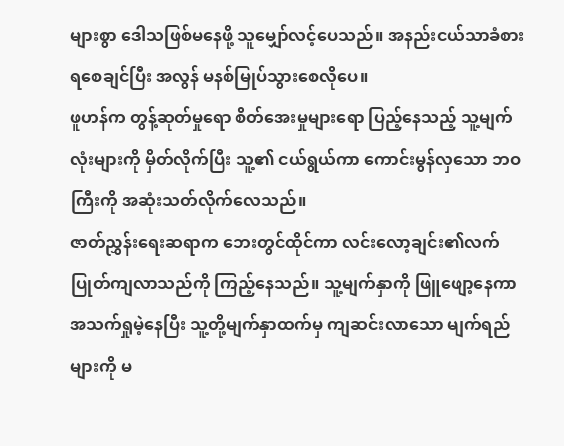များစွာ ဒေါသဖြစ်မနေဖို့ သူမျှော်လင့်ပေသည်။ အနည်းငယ်သာခံစားရစေချင်ပြီး အလွန် မနစ်မြုပ်သွားစေလိုပေ။
ဖူဟန်က တွန့်ဆုတ်မှုရော စိတ်အေးမှုများရော ပြည့်နေသည့် သူ့မျက်လုံးများကို မှိတ်လိုက်ပြီး သူ့၏ ငယ်ရွယ်ကာ ကောင်းမွန်လှသော ဘဝကြီးကို အဆုံးသတ်လိုက်လေသည်။
ဇာတ်ညွှန်းရေးဆရာက ဘေးတွင်ထိုင်ကာ လင်းလော့ချင်း၏လက် ပြုတ်ကျလာသည်ကို ကြည့်နေသည်။ သူ့မျက်နှာကို ဖြူဖျော့နေကာ အသက်ရှုမဲ့နေပြီး သူ့တို့မျက်နှာထက်မှ ကျဆင်းလာသော မျက်ရည်များကို မ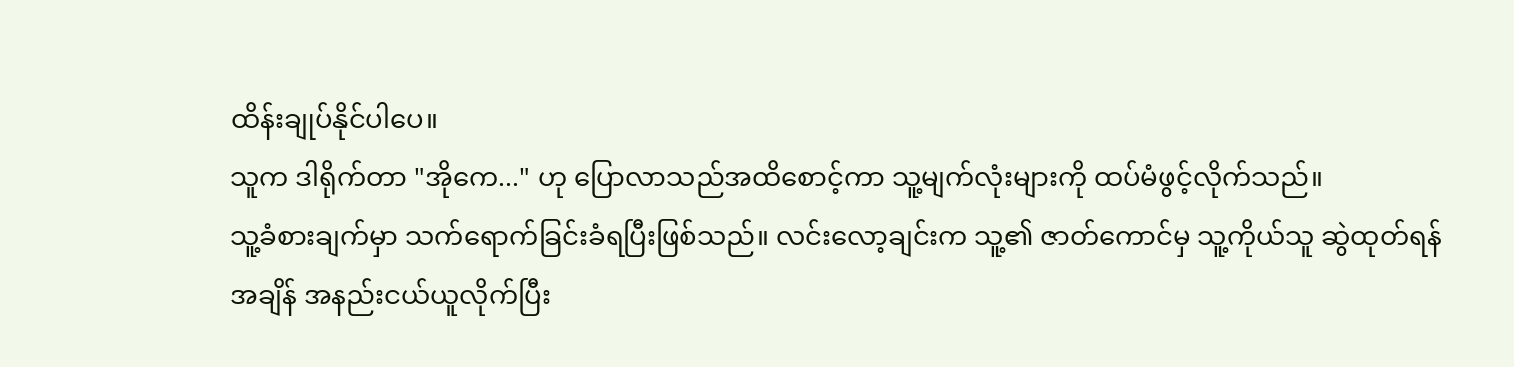ထိန်းချုပ်နိုင်ပါပေ။
သူက ဒါရိုက်တာ "အိုကေ..." ဟု ပြောလာသည်အထိစောင့်ကာ သူ့မျက်လုံးများကို ထပ်မံဖွင့်လိုက်သည်။
သူ့ခံစားချက်မှာ သက်ရောက်ခြင်းခံရပြီးဖြစ်သည်။ လင်းလော့ချင်းက သူ့၏ ဇာတ်ကောင်မှ သူ့ကိုယ်သူ ဆွဲထုတ်ရန် အချိန် အနည်းငယ်ယူလိုက်ပြီး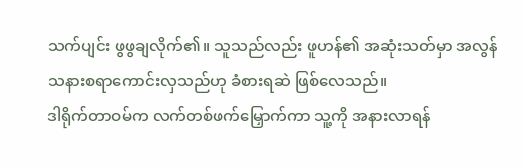သက်ပျင်း ဖွဖွချလိုက်၏။ သူသည်လည်း ဖူဟန်၏ အဆုံးသတ်မှာ အလွန်သနားစရာကောင်းလှသည်ဟု ခံစားရဆဲ ဖြစ်လေသည်။
ဒါရိုက်တာဝမ်က လက်တစ်ဖက်မြှောက်ကာ သူ့ကို အနားလာရန်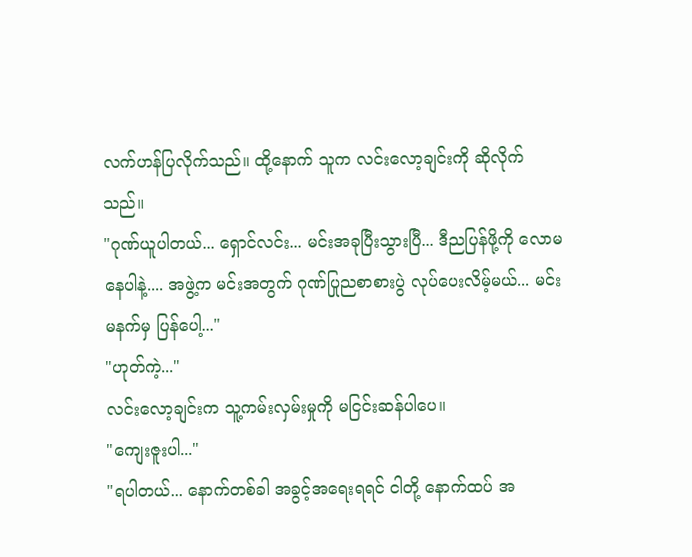လက်ဟန်ပြလိုက်သည်။ ထို့နောက် သူက လင်းလော့ချင်းကို ဆိုလိုက်သည်။
"ဂုဏ်ယူပါတယ်... ရှောင်လင်း... မင်းအခုပြီးသွားပြီ... ဒီညပြန်ဖို့ကို လောမနေပါနဲ့.... အဖွဲ့က မင်းအတွက် ဂုဏ်ပြုညစာစားပွဲ လုပ်ပေးလိမ့်မယ်... မင်း မနက်မှ ပြန်ပေါ့..."
"ဟုတ်ကဲ့..."
လင်းလော့ချင်းက သူ့ကမ်းလှမ်းမှုကို မငြင်းဆန်ပါပေ။
"ကျေးဇူးပါ..."
"ရပါတယ်... နောက်တစ်ခါ အခွင့်အရေးရရင် ငါတို့ နောက်ထပ် အ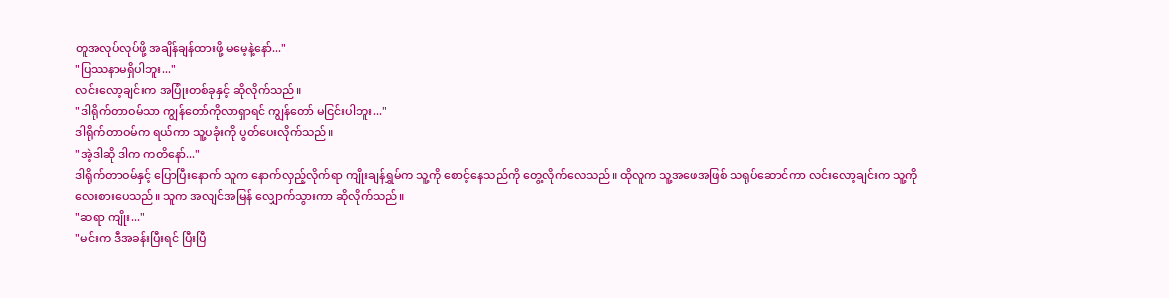တူအလုပ်လုပ်ဖို့ အချိန်ချန်ထားဖို့ မမေ့နဲ့နော်..."
"ပြဿနာမရှိပါဘူး..."
လင်းလော့ချင်းက အပြုံးတစ်ခုနှင့် ဆိုလိုက်သည်။
"ဒါရိုက်တာဝမ်သာ ကျွန်တော်ကိုလာရှာရင် ကျွန်တော် မငြင်းပါဘူး..."
ဒါရိုက်တာဝမ်က ရယ်ကာ သူ့ပခုံးကို ပွတ်ပေးလိုက်သည်။
"အဲ့ဒါဆို ဒါက ကတိနော်..."
ဒါရိုက်တာဝမ်နှင့် ပြောပြီးနောက် သူက နောက်လှည့်လိုက်ရာ ကျိုးချန်ရွှမ်က သူ့ကို စောင့်နေသည်ကို တွေ့လိုက်လေသည်။ ထိုလူက သူ့အဖေအဖြစ် သရုပ်ဆောင်ကာ လင်းလော့ချင်းက သူ့ကို လေးစားပေသည်။ သူက အလျင်အမြန် လျှောက်သွားကာ ဆိုလိုက်သည်။
"ဆရာ ကျိုး..."
"မင်းက ဒီအခန်းပြီးရင် ပြီးပြီ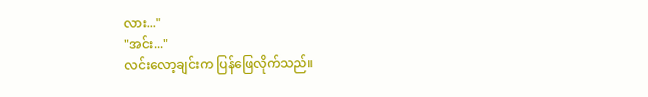လား..."
"အင်း..."
လင်းလော့ချင်းက ပြန်ဖြေလိုက်သည်။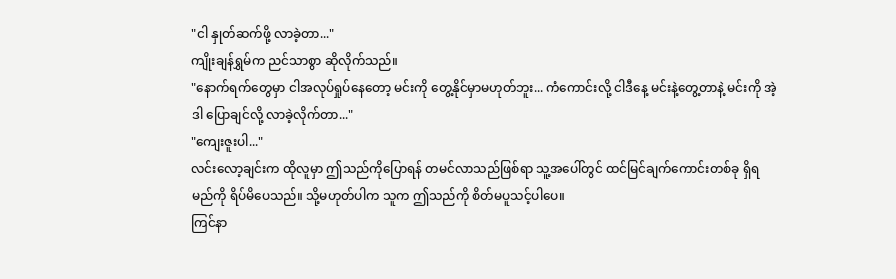"ငါ နှုတ်ဆက်ဖို့ လာခဲ့တာ..."
ကျိုးချန်ရွှမ်က ညင်သာစွာ ဆိုလိုက်သည်။
"နောက်ရက်တွေမှာ ငါအလုပ်ရှုပ်နေတော့ မင်းကို တွေ့နိုင်မှာမဟုတ်ဘူး... ကံကောင်းလို့ ငါဒီနေ့ မင်းနဲ့တွေ့တာနဲ့ မင်းကို အဲ့ဒါ ပြောချင်လို့ လာခဲ့လိုက်တာ..."
"ကျေးဇူးပါ..."
လင်းလော့ချင်းက ထိုလူမှာ ဤသည်ကိုပြောရန် တမင်လာသည်ဖြစ်ရာ သူ့အပေါ်တွင် ထင်မြင်ချက်ကောင်းတစ်ခု ရှိရမည်ကို ရိပ်မိပေသည်။ သို့မဟုတ်ပါက သူက ဤသည်ကို စိတ်မပူသင့်ပါပေ။
ကြင်နာ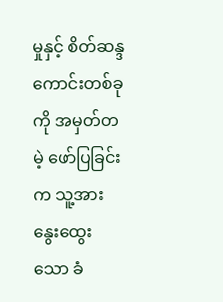မှုနှင့် စိတ်ဆန္ဒကောင်းတစ်ခုကို အမှတ်တမဲ့ ဖော်ပြခြင်းက သူ့အား နွေးထွေးသော ခံ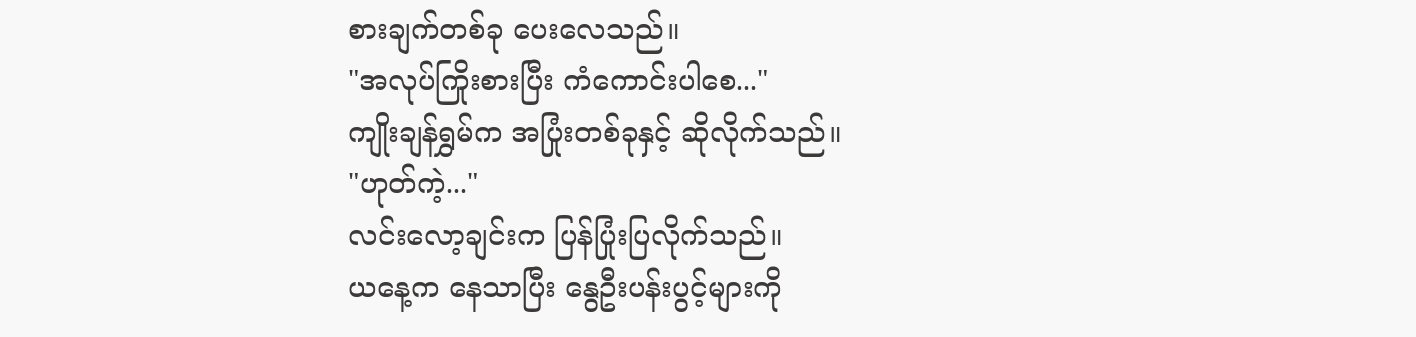စားချက်တစ်ခု ပေးလေသည်။
"အလုပ်ကြိုးစားပြီး ကံကောင်းပါစေ..."
ကျိုးချန်ရွှမ်က အပြုံးတစ်ခုနှင့် ဆိုလိုက်သည်။
"ဟုတ်ကဲ့..."
လင်းလော့ချင်းက ပြန်ပြုံးပြလိုက်သည်။
ယနေ့က နေသာပြီး နွေဦးပန်းပွင့်များကို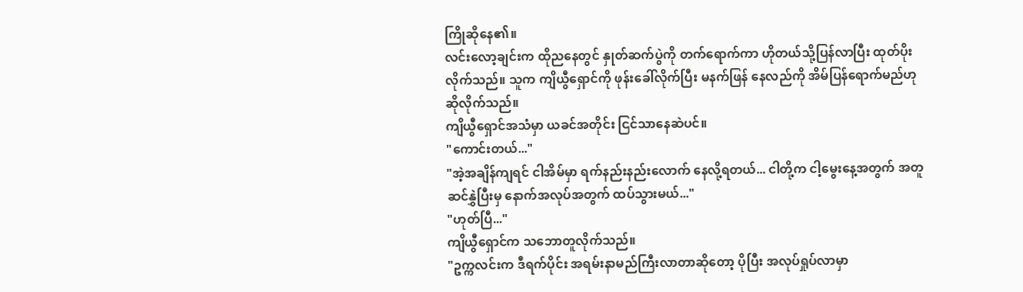ကြိုဆိုနေ၏။
လင်းလော့ချင်းက ထိုညနေတွင် နှုတ်ဆက်ပွဲကို တက်ရောက်ကာ ဟိုတယ်သို့ပြန်လာပြီး ထုတ်ပိုးလိုက်သည်။ သူက ကျိယွီရှောင်ကို ဖုန်းခေါ်လိုက်ပြီး မနက်ဖြန် နေလည်ကို အိမ်ပြန်ရောက်မည်ဟု ဆိုလိုက်သည်။
ကျိယွီရှောင်အသံမှာ ယခင်အတိုင်း ငြင်သာနေဆဲပင်။
"ကောင်းတယ်..."
"အဲ့အချိန်ကျရင် ငါအိမ်မှာ ရက်နည်းနည်းလောက် နေလို့ရတယ်... ငါတို့က ငါ့မွေးနေ့အတွက် အတူ ဆင်နွှဲပြီးမှ နောက်အလုပ်အတွက် ထပ်သွားမယ်..."
"ဟုတ်ပြီ..."
ကျိယွီရှောင်က သဘောတူလိုက်သည်။
"ဥက္ကလင်းက ဒီရက်ပိုင်း အရမ်းနာမည်ကြီးလာတာဆိုတော့ ပိုပြီး အလုပ်ရှုပ်လာမှာ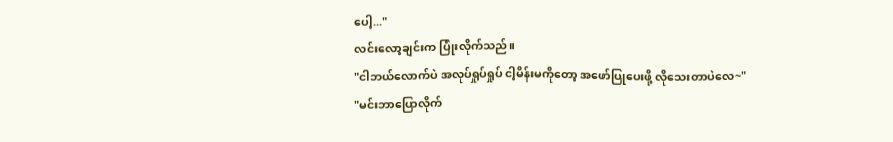ပေါ့..."
လင်းလော့ချင်းက ပြုံးလိုက်သည်။
"ငါဘယ်လောက်ပဲ အလုပ်ရှုပ်ရှုပ် ငါ့မိန်းမကိုတော့ အဖော်ပြုပေးဖို့ လိုသေးတာပဲလေ~"
"မင်းဘာပြောလိုက်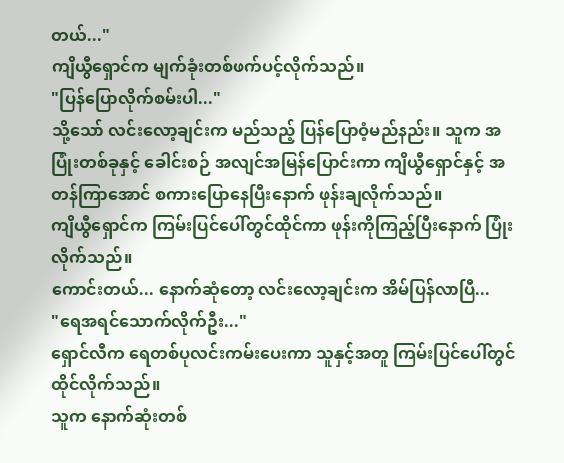တယ်..."
ကျိယွီရှောင်က မျက်ခုံးတစ်ဖက်ပင့်လိုက်သည်။
"ပြန်ပြောလိုက်စမ်းပါ..."
သို့သော် လင်းလော့ချင်းက မည်သည့် ပြန်ပြောဝံ့မည်နည်း။ သူက အပြုံးတစ်ခုနှင့် ခေါင်းစဉ် အလျင်အမြန်ပြောင်းကာ ကျိယွီရှောင်နှင့် အတန်ကြာအောင် စကားပြောနေပြီးနောက် ဖုန်းချလိုက်သည်။
ကျိယွီရှောင်က ကြမ်းပြင်ပေါ်တွင်ထိုင်ကာ ဖုန်းကိုကြည့်ပြီးနောက် ပြုံးလိုက်သည်။
ကောင်းတယ်... နောက်ဆုံတော့ လင်းလော့ချင်းက အိမ်ပြန်လာပြီ...
"ရေအရင်သောက်လိုက်ဦး..."
ရှောင်လီက ရေတစ်ပုလင်းကမ်းပေးကာ သူနှင့်အတူ ကြမ်းပြင်ပေါ်တွင် ထိုင်လိုက်သည်။
သူက နောက်ဆုံးတစ်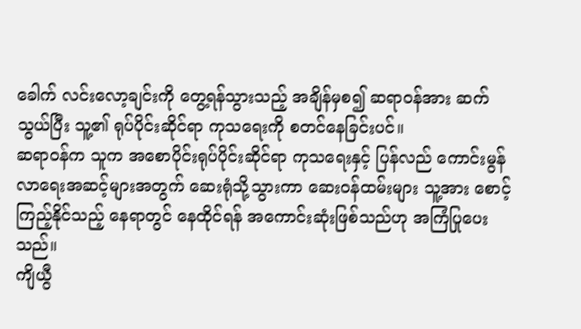ခေါက် လင်းလော့ချင်းကို တွေ့ရန်သွားသည့် အချိန်မှစ၍ ဆရာဝန်အား ဆက်သွယ်ပြီး သူ့၏ ရုပ်ပိုင်းဆိုင်ရာ ကုသရေးကို စတင်နေခြင်းပင်။
ဆရာဝန်က သူက အစောပိုင်းရုပ်ပိုင်းဆိုင်ရာ ကုသရေးနှင့် ပြန်လည် ကောင်းမွန်လာရေးအဆင့်များအတွက် ဆေးရုံသို့သွားကာ ဆေးဝန်ထမ်းများ သူ့အား စောင့်ကြည့်နိုင်သည့် နေရာတွင် နေထိုင်ရန် အကောင်းဆုံးဖြစ်သည်ဟု အကြံပြုပေးသည်။
ကျိယွီ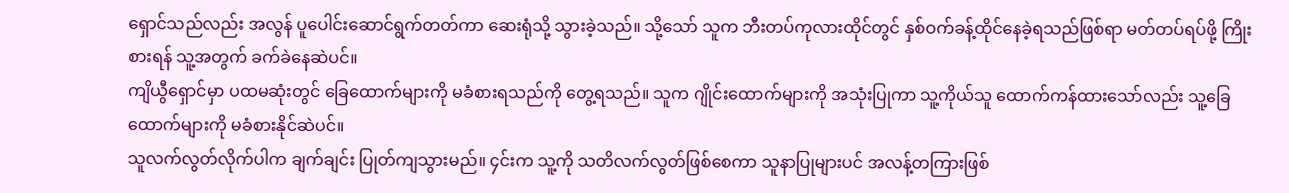ရှောင်သည်လည်း အလွန် ပူပေါင်းဆောင်ရွက်တတ်ကာ ဆေးရုံသို့ သွားခဲ့သည်။ သို့သော် သူက ဘီးတပ်ကုလားထိုင်တွင် နှစ်ဝက်ခန့်ထိုင်နေခဲ့ရသည်ဖြစ်ရာ မတ်တပ်ရပ်ဖို့ ကြိုးစားရန် သူ့အတွက် ခက်ခဲနေဆဲပင်။
ကျိယွီရှောင်မှာ ပထမဆုံးတွင် ခြေထောက်များကို မခံစားရသည်ကို တွေ့ရသည်။ သူက ဂျိုင်းထောက်များကို အသုံးပြုကာ သူ့ကိုယ်သူ ထောက်ကန်ထားသော်လည်း သူ့ခြေထောက်များကို မခံစားနိုင်ဆဲပင်။
သူလက်လွတ်လိုက်ပါက ချက်ချင်း ပြုတ်ကျသွားမည်။ ၄င်းက သူ့ကို သတိလက်လွတ်ဖြစ်စေကာ သူနာပြုများပင် အလန့်တကြားဖြစ်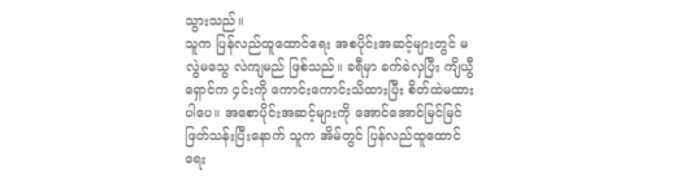သွားသည်။
သူက ပြန်လည်ထူထောင်ရေး အစပိုင်းအဆင့်များတွင် မလွဲမသွေ လဲကျမည် ဖြစ်သည်။ ခရီမှာ ခက်ခဲလှပြီး ကျိယွီရှောင်က ၄င်းကို ကောင်းကောင်းသိထားပြီး စိတ်ထဲမထားပါပေ။ အစောပိုင်းအဆင့်များကို အောင်အောင်မြင်မြင် ဖြတ်သန်းပြီးနောက် သူက အိမ်တွင် ပြန်လည်ထူထောင်ရေး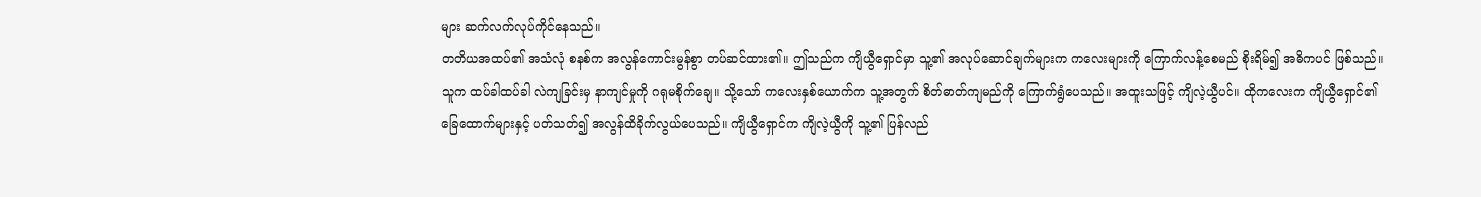များ ဆက်လက်လုပ်ကိုင်နေသည်။
တတိယအထပ်၏ အသံလုံ စနစ်က အလွန်ကောင်းမွန်စွာ တပ်ဆင်ထား၏။ ဤသည်က ကျိယွီရှောင်မှာ သူ့၏ အလုပ်ဆောင်ချက်များက ကလေးများကို ကြောက်လန့်စေမည် စိုးရိမ်၍ အဓိကပင် ဖြစ်သည်။
သူက ထပ်ခါထပ်ခါ လဲကျခြင်းမှ နာကျင်မှုကို ဂရုမစိုက်ချေ။ သို့သော် ကလေးနှစ်ယောက်က သူ့အတွက် စိတ်ဓာတ်ကျမည်ကို ကြောက်ရွံပေသည်။ အထူးသဖြင့် ကျိလဲ့ယွီပင်။ ထိုကလေးက ကျိယွီရှောင်၏ ခြေထောက်များနှင့် ပတ်သတ်၍ အလွန်ထိခိုက်လွယ်ပေသည်။ ကျိယွီရှောင်က ကျိလဲ့ယွီကို သူ့၏ ပြန်လည်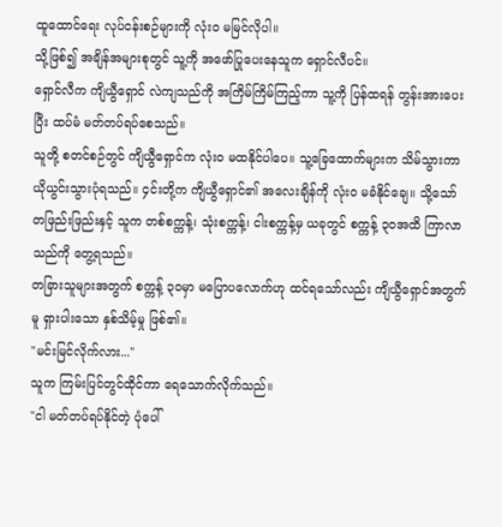ထူထောင်ရေး လုပ်ငန်းစဉ်များကို လုံးဝ မမြင်လိုပါ။
သို့ဖြစ်၍ အချိန်အများစုတွင် သူ့ကို အဖော်ပြုပေးနေသူက ရှောင်လီပင်။
ရှောင်လီက ကျိယွီရှောင် လဲကျသည်ကို အကြိမ်ကြိမ်ကြည့်ကာ သူ့ကို ပြန်ထရန် တွန်းအားပေးပြီး ထပ်မံ မတ်တပ်ရပ်စေသည်။
သူတို့ စတင်စဉ်တွင် ကျိယွီရှောင်က လုံးဝ မထနိုင်ပါပေ။ သူ့ခြေထောက်များက သိမ်သွားကာ ယိုယွင်းသွားပုံရသည်။ ၄င်းတို့က ကျိယွီရှောင်၏ အလေးချိန်ကို လုံးဝ မခံနိုင်ချေ။ သို့သော် တဖြည်းဖြည်းနှင့် သူက တစ်စက္ကန့်၊ သုံးစက္ကန့်၊ ငါးစက္ကန့်မှ ယခုတွင် စက္ကန့် ၃၀အထိ ကြာလာသည်ကို တွေ့ရသည်။
တခြားသူများအတွက် စက္ကန့် ၃၀မှာ မပြောပလောက်ဟု ထင်ရသော်လည်း ကျိယွီရှောင်အတွက်မူ ရှားပါးသော နှစ်သိမ့်မှု ဖြစ်၏။
"မင်းမြင်လိုက်လား..."
သူက ကြမ်းပြင်တွင်ထိုင်ကာ ရေသောက်လိုက်သည်။
"ငါ မတ်တပ်ရပ်နိုင်တဲ့ ပုံပေါ်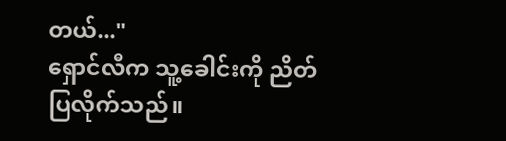တယ်..."
ရှောင်လီက သူ့ခေါင်းကို ညိတ်ပြလိုက်သည်။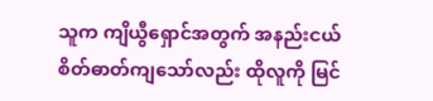သူက ကျိယွီရှောင်အတွက် အနည်းငယ် စိတ်ဓာတ်ကျသော်လည်း ထိုလူကို မြင်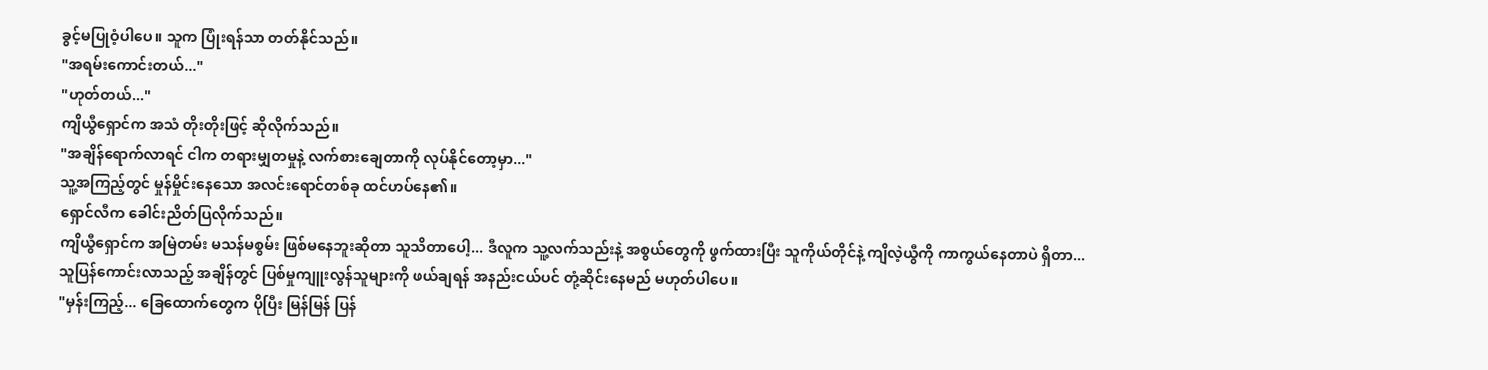ခွင့်မပြုဝံ့ပါပေ။ သူက ပြုံးရန်သာ တတ်နိုင်သည်။
"အရမ်းကောင်းတယ်..."
"ဟုတ်တယ်..."
ကျိယွီရှောင်က အသံ တိုးတိုးဖြင့် ဆိုလိုက်သည်။
"အချိန်ရောက်လာရင် ငါက တရားမျှတမှုနဲ့ လက်စားချေတာကို လုပ်နိုင်တော့မှာ..."
သူ့အကြည့်တွင် မှုန်မှိုင်းနေသော အလင်းရောင်တစ်ခု ထင်ဟပ်နေ၏။
ရှောင်လီက ခေါင်းညိတ်ပြလိုက်သည်။
ကျိယွီရှောင်က အမြဲတမ်း မသန်မစွမ်း ဖြစ်မနေဘူးဆိုတာ သူသိတာပေါ့... ဒီလူက သူ့လက်သည်းနဲ့ အစွယ်တွေကို ဖွက်ထားပြီး သူကိုယ်တိုင်နဲ့ ကျိလဲ့ယွီကို ကာကွယ်နေတာပဲ ရှိတာ...
သူပြန်ကောင်းလာသည့် အချိန်တွင် ပြစ်မှုကျူးလွန်သူများကို ဖယ်ချရန် အနည်းငယ်ပင် တုံ့ဆိုင်းနေမည် မဟုတ်ပါပေ။
"မှန်းကြည့်... ခြေထောက်တွေက ပိုပြီး မြန်မြန် ပြန်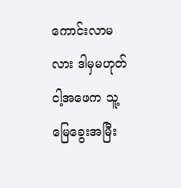ကောင်းလာမလား ဒါမှမဟုတ် ငါ့အဖေက သူ့မြေခွေးအမြီး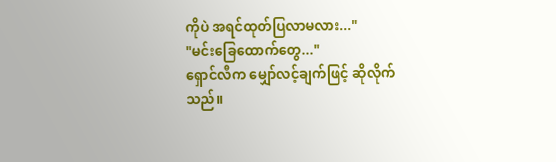ကိုပဲ အရင်ထုတ်ပြလာမလား..."
"မင်းခြေထောက်တွေ..."
ရှောင်လီက မျှော်လင့်ချက်ဖြင့် ဆိုလိုက်သည်။